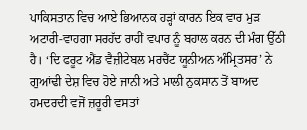ਪਾਕਿਸਤਾਨ ਵਿਚ ਆਏ ਭਿਆਨਕ ਹੜ੍ਹਾਂ ਕਾਰਨ ਇਕ ਵਾਰ ਮੁੜ ਅਟਾਰੀ-ਵਾਹਗਾ ਸਰਹੱਦ ਰਾਹੀਂ ਵਪਾਰ ਨੂੰ ਬਹਾਲ ਕਰਨ ਦੀ ਮੰਗ ਉੱਠੀ ਹੈ। ‘ਦਿ ਫਰੂਟ ਐਂਡ ਵੈਜ਼ੀਟੇਬਲ ਮਰਚੈਂਟ ਯੂਨੀਅਨ ਅੰਮ੍ਰਿਤਸਰ’ ਨੇ ਗੁਆਂਢੀ ਦੇਸ਼ ਵਿਚ ਹੋਏ ਜਾਨੀ ਅਤੇ ਮਾਲੀ ਨੁਕਸਾਨ ਤੋਂ ਬਾਅਦ ਹਮਦਰਦੀ ਵਜੋਂ ਜ਼ਰੂਰੀ ਵਸਤਾਂ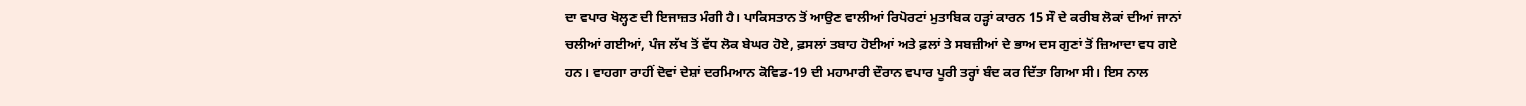ਦਾ ਵਪਾਰ ਖੋਲ੍ਹਣ ਦੀ ਇਜਾਜ਼ਤ ਮੰਗੀ ਹੈ। ਪਾਕਿਸਤਾਨ ਤੋਂ ਆਉਣ ਵਾਲੀਆਂ ਰਿਪੋਰਟਾਂ ਮੁਤਾਬਿਕ ਹੜ੍ਹਾਂ ਕਾਰਨ 15 ਸੌ ਦੇ ਕਰੀਬ ਲੋਕਾਂ ਦੀਆਂ ਜਾਨਾਂ ਚਲੀਆਂ ਗਈਆਂ, ਪੰਜ ਲੱਖ ਤੋਂ ਵੱਧ ਲੋਕ ਬੇਘਰ ਹੋਏ, ਫ਼ਸਲਾਂ ਤਬਾਹ ਹੋਈਆਂ ਅਤੇ ਫ਼ਲਾਂ ਤੇ ਸਬਜ਼ੀਆਂ ਦੇ ਭਾਅ ਦਸ ਗੁਣਾਂ ਤੋਂ ਜ਼ਿਆਦਾ ਵਧ ਗਏ ਹਨ। ਵਾਹਗਾ ਰਾਹੀਂ ਦੋਵਾਂ ਦੇਸ਼ਾਂ ਦਰਮਿਆਨ ਕੋਵਿਡ-19 ਦੀ ਮਹਾਮਾਰੀ ਦੌਰਾਨ ਵਪਾਰ ਪੂਰੀ ਤਰ੍ਹਾਂ ਬੰਦ ਕਰ ਦਿੱਤਾ ਗਿਆ ਸੀ। ਇਸ ਨਾਲ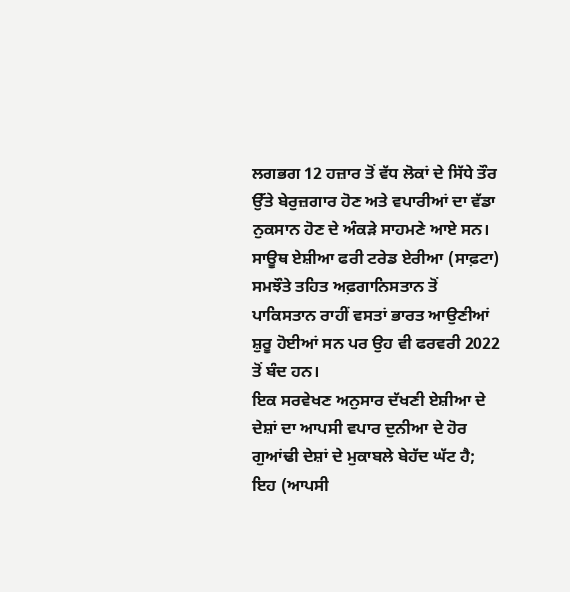ਲਗਭਗ 12 ਹਜ਼ਾਰ ਤੋਂ ਵੱਧ ਲੋਕਾਂ ਦੇ ਸਿੱਧੇ ਤੌਰ ਉੱਤੇ ਬੇਰੁਜ਼ਗਾਰ ਹੋਣ ਅਤੇ ਵਪਾਰੀਆਂ ਦਾ ਵੱਡਾ ਨੁਕਸਾਨ ਹੋਣ ਦੇ ਅੰਕੜੇ ਸਾਹਮਣੇ ਆਏ ਸਨ। ਸਾਊਥ ਏਸ਼ੀਆ ਫਰੀ ਟਰੇਡ ਏਰੀਆ (ਸਾਫ਼ਟਾ) ਸਮਝੌਤੇ ਤਹਿਤ ਅਫ਼ਗਾਨਿਸਤਾਨ ਤੋਂ ਪਾਕਿਸਤਾਨ ਰਾਹੀਂ ਵਸਤਾਂ ਭਾਰਤ ਆਉਣੀਆਂ ਸ਼ੁਰੂ ਹੋਈਆਂ ਸਨ ਪਰ ਉਹ ਵੀ ਫਰਵਰੀ 2022 ਤੋਂ ਬੰਦ ਹਨ।
ਇਕ ਸਰਵੇਖਣ ਅਨੁਸਾਰ ਦੱਖਣੀ ਏਸ਼ੀਆ ਦੇ ਦੇਸ਼ਾਂ ਦਾ ਆਪਸੀ ਵਪਾਰ ਦੁਨੀਆ ਦੇ ਹੋਰ ਗੁਆਂਢੀ ਦੇਸ਼ਾਂ ਦੇ ਮੁਕਾਬਲੇ ਬੇਹੱਦ ਘੱਟ ਹੈ; ਇਹ (ਆਪਸੀ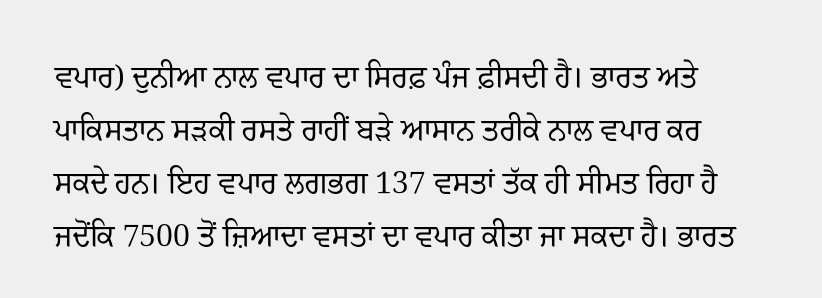ਵਪਾਰ) ਦੁਨੀਆ ਨਾਲ ਵਪਾਰ ਦਾ ਸਿਰਫ਼ ਪੰਜ ਫ਼ੀਸਦੀ ਹੈ। ਭਾਰਤ ਅਤੇ ਪਾਕਿਸਤਾਨ ਸੜਕੀ ਰਸਤੇ ਰਾਹੀਂ ਬੜੇ ਆਸਾਨ ਤਰੀਕੇ ਨਾਲ ਵਪਾਰ ਕਰ ਸਕਦੇ ਹਨ। ਇਹ ਵਪਾਰ ਲਗਭਗ 137 ਵਸਤਾਂ ਤੱਕ ਹੀ ਸੀਮਤ ਰਿਹਾ ਹੈ ਜਦੋਂਕਿ 7500 ਤੋਂ ਜ਼ਿਆਦਾ ਵਸਤਾਂ ਦਾ ਵਪਾਰ ਕੀਤਾ ਜਾ ਸਕਦਾ ਹੈ। ਭਾਰਤ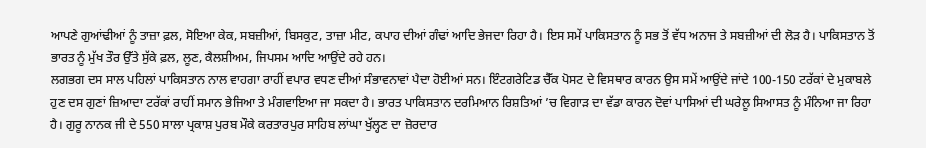ਆਪਣੇ ਗੁਆਂਢੀਆਂ ਨੂੰ ਤਾਜ਼ਾ ਫ਼ਲ, ਸੋਇਆ ਕੇਕ, ਸਬਜ਼ੀਆਂ, ਬਿਸਕੁਟ, ਤਾਜ਼ਾ ਮੀਟ, ਕਪਾਹ ਦੀਆਂ ਗੰਢਾਂ ਆਦਿ ਭੇਜਦਾ ਰਿਹਾ ਹੈ। ਇਸ ਸਮੇਂ ਪਾਕਿਸਤਾਨ ਨੂੰ ਸਭ ਤੋਂ ਵੱਧ ਅਨਾਜ ਤੇ ਸਬਜ਼ੀਆਂ ਦੀ ਲੋੜ ਹੈ। ਪਾਕਿਸਤਾਨ ਤੋਂ ਭਾਰਤ ਨੂੰ ਮੁੱਖ ਤੌਰ ਉੱਤੇ ਸੁੱਕੇ ਫ਼ਲ, ਲੂਣ, ਕੈਲਸ਼ੀਅਮ, ਜਿਪਸਮ ਆਦਿ ਆਉਂਦੇ ਰਹੇ ਹਨ।
ਲਗਭਗ ਦਸ ਸਾਲ ਪਹਿਲਾਂ ਪਾਕਿਸਤਾਨ ਨਾਲ ਵਾਹਗਾ ਰਾਹੀਂ ਵਪਾਰ ਵਧਣ ਦੀਆਂ ਸੰਭਾਵਨਾਵਾਂ ਪੈਦਾ ਹੋਈਆਂ ਸਨ। ਇੰਟਗਰੇਟਿਡ ਚੈੱਕ ਪੋਸਟ ਦੇ ਵਿਸਥਾਰ ਕਾਰਨ ਉਸ ਸਮੇਂ ਆਉਂਦੇ ਜਾਂਦੇ 100-150 ਟਰੱਕਾਂ ਦੇ ਮੁਕਾਬਲੇ ਹੁਣ ਦਸ ਗੁਣਾਂ ਜ਼ਿਆਦਾ ਟਰੱਕਾਂ ਰਾਹੀਂ ਸਮਾਨ ਭੇਜਿਆ ਤੇ ਮੰਗਵਾਇਆ ਜਾ ਸਕਦਾ ਹੈ। ਭਾਰਤ ਪਾਕਿਸਤਾਨ ਦਰਮਿਆਨ ਰਿਸ਼ਤਿਆਂ ’ਚ ਵਿਗਾੜ ਦਾ ਵੱਡਾ ਕਾਰਨ ਦੋਵਾਂ ਪਾਸਿਆਂ ਦੀ ਘਰੇਲੂ ਸਿਆਸਤ ਨੂੰ ਮੰਨਿਆ ਜਾ ਰਿਹਾ ਹੈ। ਗੁਰੂ ਨਾਨਕ ਜੀ ਦੇ 550 ਸਾਲਾ ਪ੍ਰਕਾਸ਼ ਪੁਰਬ ਮੌਕੇ ਕਰਤਾਰਪੁਰ ਸਾਹਿਬ ਲਾਂਘਾ ਖੁੱਲ੍ਹਣ ਦਾ ਜ਼ੋਰਦਾਰ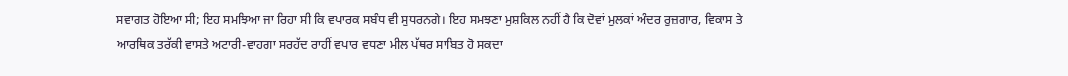ਸਵਾਗਤ ਹੋਇਆ ਸੀ; ਇਹ ਸਮਝਿਆ ਜਾ ਰਿਹਾ ਸੀ ਕਿ ਵਪਾਰਕ ਸਬੰਧ ਵੀ ਸੁਧਰਨਗੇ। ਇਹ ਸਮਝਣਾ ਮੁਸ਼ਕਿਲ ਨਹੀਂ ਹੈ ਕਿ ਦੋਵਾਂ ਮੁਲਕਾਂ ਅੰਦਰ ਰੁਜ਼ਗਾਰ, ਵਿਕਾਸ ਤੇ ਆਰਥਿਕ ਤਰੱਕੀ ਵਾਸਤੇ ਅਟਾਰੀ-ਵਾਹਗਾ ਸਰਹੱਦ ਰਾਹੀਂ ਵਪਾਰ ਵਧਣਾ ਮੀਲ ਪੱਥਰ ਸਾਬਿਤ ਹੋ ਸਕਦਾ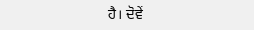ਹੈ। ਦੋਵੇਂ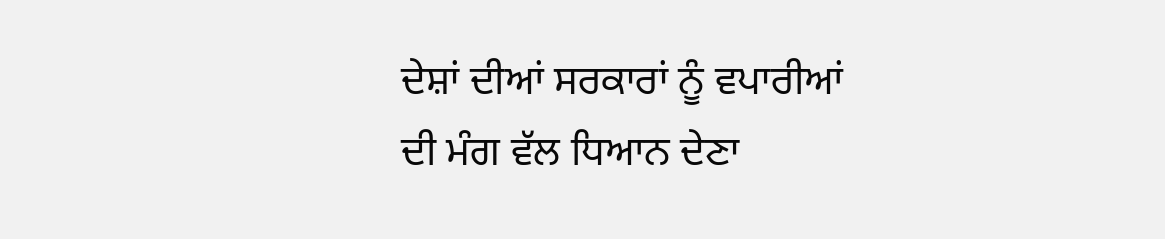ਦੇਸ਼ਾਂ ਦੀਆਂ ਸਰਕਾਰਾਂ ਨੂੰ ਵਪਾਰੀਆਂ ਦੀ ਮੰਗ ਵੱਲ ਧਿਆਨ ਦੇਣਾ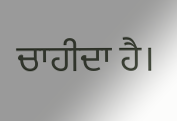ਚਾਹੀਦਾ ਹੈ।